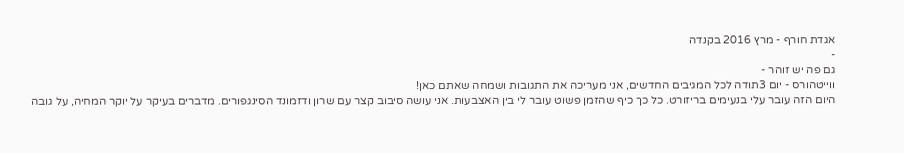אגדת חורף - מרץ 2016 בקנדה
-
גם פה יש זוהר -
ווייטהורס - יום 3תודה לכל המגיבים החדשים, אני מעריכה את התגובות ושמחה שאתם כאן!
היום הזה עובר עלי בנעימים בריזורט. כל כך כיף שהזמן פשוט עובר לי בין האצבעות. אני עושה סיבוב קצר עם שרון ודזמונד הסינגפורים. מדברים בעיקר על יוקר המחיה, על גובה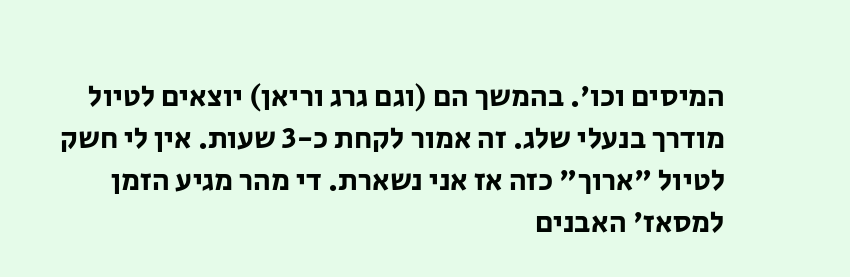המיסים וכו'. בהמשך הם (וגם גרג וריאן) יוצאים לטיול מודרך בנעלי שלג. זה אמור לקחת כ-3 שעות. אין לי חשק לטיול "ארוך" כזה אז אני נשארת. די מהר מגיע הזמן למסאז' האבנים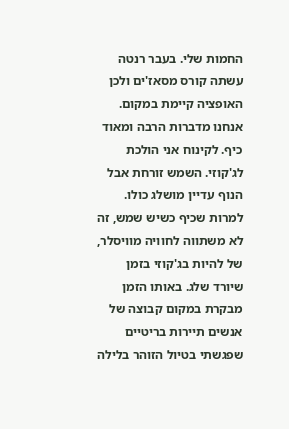החמות שלי. בעבר רנטה עשתה קורס מסאז'ים ולכן האופציה קיימת במקום. אנחנו מדברות הרבה ומאוד כיף. לקינוח אני הולכת לג'קוזי. השמש זורחת אבל הנוף עדיין מושלג כולו. למרות שכיף כשיש שמש, זה לא משתווה לחוויה מוויסלר, של להיות בג'קוזי בזמן שיורד שלג. באותו הזמן מבקרת במקום קבוצה של אנשים תיירות בריטיים שפגשתי בטיול הזוהר בלילה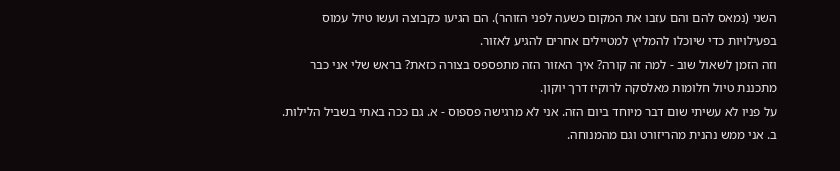השני (נמאס להם והם עזבו את המקום כשעה לפני הזוהר). הם הגיעו כקבוצה ועשו טיול עמוס בפעילויות כדי שיוכלו להמליץ למטיילים אחרים להגיע לאזור.
וזה הזמן לשאול שוב - למה זה קורה? איך האזור הזה מתפספס בצורה כזאת? בראש שלי אני כבר מתכננת טיול חלומות מאלסקה לרוקיז דרך יוקון.
על פניו לא עשיתי שום דבר מיוחד ביום הזה. אני לא מרגישה פספוס - א. גם ככה באתי בשביל הלילות. ב. אני ממש נהנית מהריזורט וגם מהמנוחה.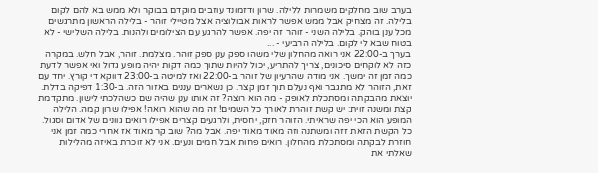בערב שוב מחלקים משמרות ללילה. שרון ודזמונד עוזבים מוקדם בבוקר ולא ממש בא להם לקום בלילה. זה מצחיק אבל ממש אפשר לראות אבולוציה אצל מטיילי זוהר - בלילה הראשון מתרגשים מכל ענן בוהק. בלילה השני - זוהר זה יפה. אפשר להרגע עם הצילומים ולהנות. בלילה השלישי - לא בטוח שבא לי לקום. בלילה הרביעי - ...
בערך ב-22:00 אני רואה מהחלון שלי משהו ספק ענן ספק זוהר. מצלמת. זוהר, אבל חלש. במקרה כזה לא לוקחים סיכונים, צריך להתריע, יכול להיות שתוך כמה דקות יהיה מופע גדול ואי אפשר לדעת כמה זמן זה ימשך. אני מודה שהרעיון של זוהר ב-22:00 ואז למיטה ב-23:00 דווקא די קורץ. יחד עם זאת, הזוהר לא מתגבר ואף נעלם תוך זמן קצר. כן נשארים עננים באזור הזה. ב-1:30 דפיקה בדלת. יוצאת מהבקתה ומסתכלת לאופק - מה הוא רוצה? זה אותו ענן שהיה שם כשהלכתי לישון. מתקדמת קצת ומשנה זוית: יש קשת זוהרת לאורך כל השמים! זה מה שהוא רואה! אפילו שרון קמה. הלילה המופע הוא הכי יפה שראיתי. הזוהר חזק, יחסית, ולרגעים קצרים אפילו רואים גוונים של אדום וסגול. כל הקשת הזאת זזה ומשתנה וזה מאוד מאוד יפה. אבל מה? שוב קר מאוד אז אחרי כמה זמן אני חוזרת לבקתה ומסתכלת מהחלון. רואים פחות אבל חמים ונעים. אני לא זוכרת באיזה מהלילות שאלתי את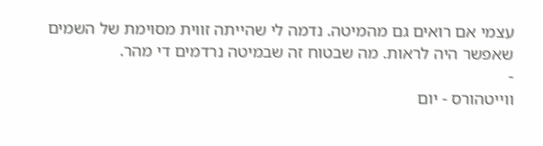עצמי אם רואים גם מהמיטה. נדמה לי שהייתה זווית מסוימת של השמים שאפשר היה לראות. מה שבטוח זה שבמיטה נרדמים די מהר.
-
ווייטהורס - יום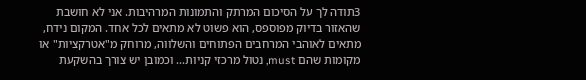3תודה לך על הסיכום המרתק והתמונות המרהיבות. אני לא חושבת שהאזור בדיוק מפוספס, הוא פשוט לא מתאים לכל אחד. המקום נידח, מתאים לאוהבי המרחבים הפתוחים והשלווה, מרוחק מ"אטרקציות" או מקומות שהם must, נטול מרכזי קניות... וכמובן יש צורך בהשקעת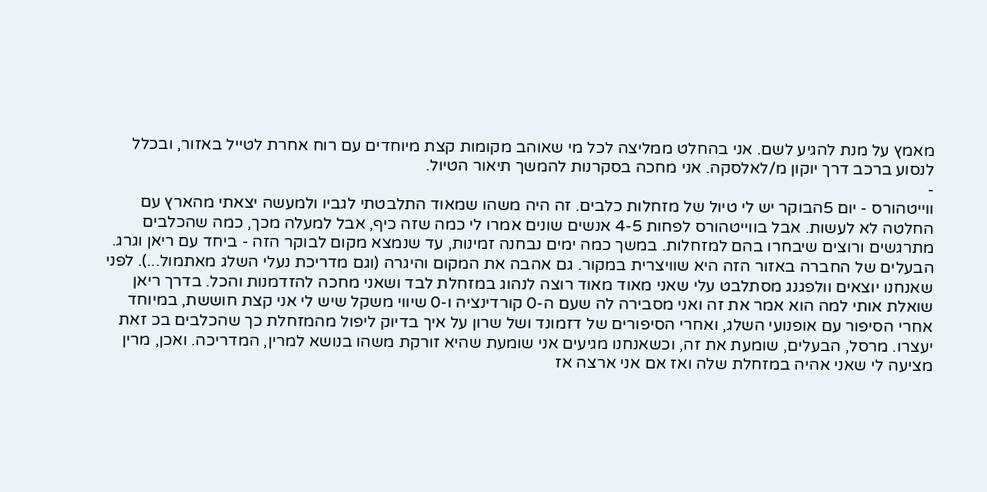מאמץ על מנת להגיע לשם. אני בהחלט ממליצה לכל מי שאוהב מקומות קצת מיוחדים עם רוח אחרת לטייל באזור, ובכלל לנסוע ברכב דרך יוקון מ/לאלסקה. אני מחכה בסקרנות להמשך תיאור הטיול.
-
ווייטהורס - יום 5הבוקר יש לי טיול של מזחלות כלבים. זה היה משהו שמאוד התלבטתי לגביו ולמעשה יצאתי מהארץ עם החלטה לא לעשות. אבל בווייטהורס לפחות 4-5 אנשים שונים אמרו לי כמה שזה כיף, אבל למעלה מכך, כמה שהכלבים מתרגשים ורוצים שיבחרו בהם למזחלות. במשך כמה ימים נבחנה זמינות, עד שנמצא מקום לבוקר הזה - ביחד עם ריאן וגרג. הבעלים של החברה באזור הזה היא שוויצרית במקור. גם אהבה את המקום והיגרה (וגם מדריכת נעלי השלג מאתמול...). לפני שאנחנו יוצאים וולפגנג מסתלבט עלי שאני מאוד מאוד רוצה לנהוג במזחלת לבד ושאני מחכה להזדמנות והכל. בדרך ריאן שואלת אותי למה הוא אמר את זה ואני מסבירה לה שעם ה-0 קורדינציה ו-0 שיווי משקל שיש לי אני קצת חוששת, במיוחד אחרי הסיפור עם אופנועי השלג, ואחרי הסיפורים של דזמונד ושל שרון על איך בדיוק ליפול מהמזחלת כך שהכלבים בכ זאת יעצרו. מרסל, הבעלים, שומעת את זה, וכשאנחנו מגיעים אני שומעת שהיא זורקת משהו בנושא למרין, המדריכה. ואכן, מרין מציעה לי שאני אהיה במזחלת שלה ואז אם אני ארצה אז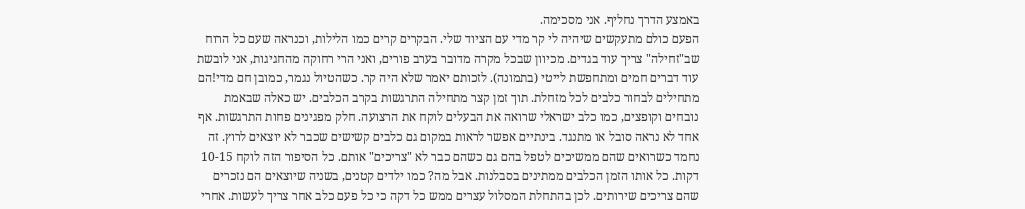באמצע הדרך נחליף. אני מסכימה.
הפעם כולם מתעקשים שיהיה לי קר מדי עם הציוד שלי. הבקרים קרים כמו הלילות, וכנראה שעם כל הרוח שב"זחילה" צריך עוד בגדים. מכיוון שבכל מקרה מדובר בערב פורים, ואני הרי רחוקה מהחגיגות, אני לובשת עוד דברים חמים ומתחפשת לייטי (בתמונה). לזכותם יאמר שלא היה קר. כשהטיול נגמר, כמובן חם מדי!הם מתחילים לבחור כלבים לכל מזחלת. תוך זמן קצר מתחילה התרגשות בקרב הכלבים. יש כאלה שבאמת נובחים וקופצים, כמו כלב ישראלי שרואה את הבעלים לוקח את הרצועה. חלק מפגינים פחות התרגשות. אף אחד לא נראה סובל או מתנגד. בינתיים אפשר לראות במקום גם כלבים קשישים שכבר לא יוצאים לרוץ. זה נחמד כשרואים שהם ממשיכים לטפל בהם גם כשהם כבר לא "צריכים" אותם. כל הסיפור הזה לוקח 10-15 דקות. כל אותו הזמן הכלבים ממתינים בסבלנות. אבל מה? כמו ילדים קטנים, בשניה שיוצאים הם נזכרים שהם צריכים שירותים. לכן בהתחלת המסלול עצרים ממש כל דקה כי כל פעם כלב אחר צריך לעשות. אחרי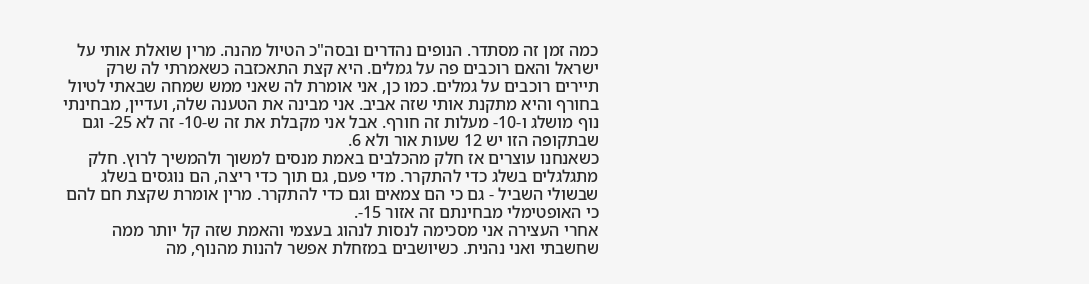כמה זמן זה מסתדר. הנופים נהדרים ובסה"כ הטיול מהנה. מרין שואלת אותי על ישראל והאם רוכבים פה על גמלים. היא קצת התאכזבה כשאמרתי לה שרק תיירים רוכבים על גמלים. כמו כן, אני אומרת לה שאני ממש שמחה שבאתי לטיול בחורף והיא מתקנת אותי שזה אביב. אני מבינה את הטענה שלה, ועדיין, מבחינתי נוף מושלג ו-10- מעלות זה חורף. אבל אני מקבלת את זה ש-10- זה לא 25- וגם שבתקופה הזו יש 12 שעות אור ולא 6.
כשאנחנו עוצרים אז חלק מהכלבים באמת מנסים למשוך ולהמשיך לרוץ. חלק מתגלגלים בשלג כדי להתקרר. מדי פעם, גם תוך כדי ריצה, הם נוגסים בשלג שבשולי השביל - גם כי הם צמאים וגם כדי להתקרר. מרין אומרת שקצת חם להם כי האופטימלי מבחינתם זה אזור 15-.
אחרי העצירה אני מסכימה לנסות לנהוג בעצמי והאמת שזה קל יותר ממה שחשבתי ואני נהנית. כשיושבים במזחלת אפשר להנות מהנוף, מה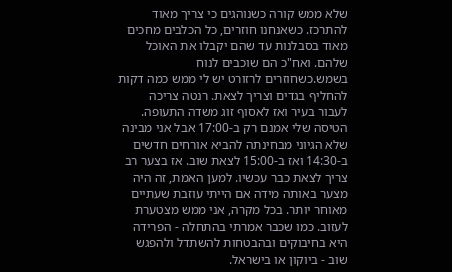שלא ממש קורה כשנוהגים כי צריך מאוד להתרכז. כשאנחנו חוזרים, כל הכלבים מחכים מאוד בסבלנות עד שהם יקבלו את האוכל שלהם. ואח"כ הם שוכבים לנוח בשמש.כשחוזרים לרזורט יש לי ממש כמה דקות להחליף בגדים וצריך לצאת. רנטה צריכה לעבור בעיר ואז לאסוף זוג משדה התעופה. הטיסה שלי אמנם רק ב-17:00 אבל אני מבינה שלא הגיוני מבחינתה להביא אורחים חדשים ב-14:30 ואז ב-15:00 לצאת שוב. אז בצער רב צריך לצאת כבר עכשיו. למען האמת, זה היה מצער באותה מידה אם הייתי עוזבת שעתיים מאוחר יותר. בכל מקרה, אני ממש מצטערת לעזוב. כמו שכבר אמרתי בהתחלה - הפרידה היא בחיבוקים ובהבטחות להשתדל ולהפגש שוב - ביוקון או בישראל.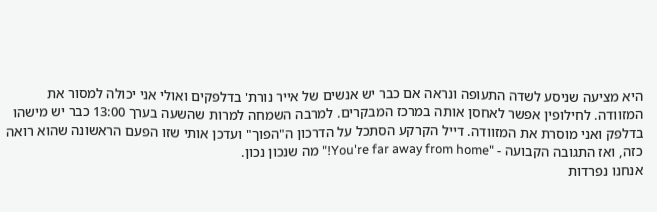היא מציעה שניסע לשדה התעופה ונראה אם כבר יש אנשים של אייר נורת' בדלפקים ואולי אני יכולה למסור את המזוודה. לחילופין אפשר לאחסן אותה במרכז המבקרים. למרבה השמחה למרות שהשעה בערך 13:00 כבר יש מישהו בדלפק ואני מוסרת את המזוודה. דייל הקרקע הסתכל על הדרכון ה"הפוך" ועדכן אותי שזו הפעם הראשונה שהוא רואה כזה, ואז התגובה הקבועה - "You're far away from home!" מה שנכון נכון.
אנחנו נפרדות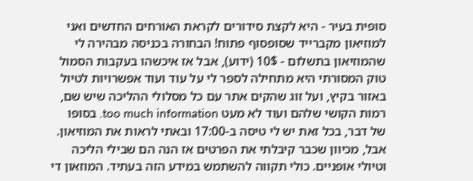סופית בעיר - היא לקצת סידורים לקראת האורחים החדשים ואני למוזיאון מקברייד שסופסוף פתוח! הבחורה בכניסה מבהירה לי שהמוזיאון בתשלום - 10$ (ידוע), אבל אז איכשהו בעקבות הסמול טוק המסורתי היא מתחילה לספר לי על עוד ועוד אפשרויות לטיול באזור בקיץ, ועל זוג שהקים אתר עם כל מסלולי ההליכה שיש שם, רמות הקושי שלהם ועוד לא מעט too much information. בסופו של דבר, בכל זאת יש לי טיסה ב-17:00 ובאתי לראות את המוזיאון. אבל, מכיוון שכבר קיבלתי את הפרטים אז הנה הם שבילי הליכה וטיולי אופניים. כולי תקווה להשתמש במידע הזה בעתיד. המוזאון די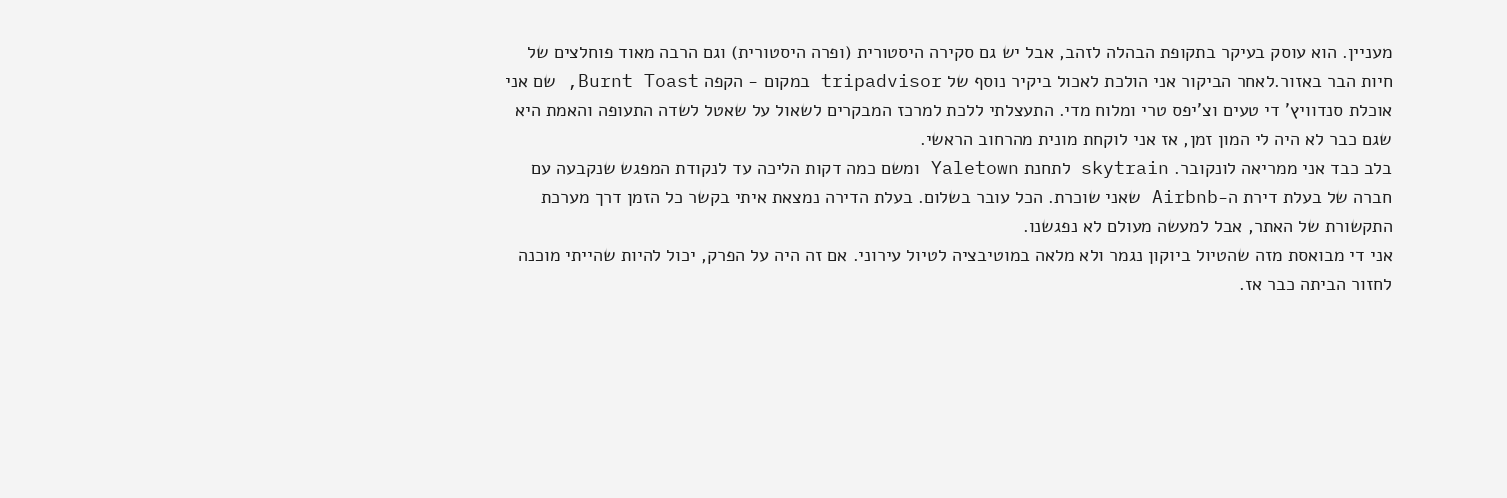מעניין. הוא עוסק בעיקר בתקופת הבהלה לזהב, אבל יש גם סקירה היסטורית (ופרה היסטורית) וגם הרבה מאוד פוחלצים של חיות הבר באזור.לאחר הביקור אני הולכת לאכול ביקיר נוסף של tripadvisor במקום - הקפה Burnt Toast, שם אני אוכלת סנדוויץ' די טעים וצ'יפס טרי ומלוח מדי. התעצלתי ללכת למרכז המבקרים לשאול על שאטל לשדה התעופה והאמת היא שגם כבר לא היה לי המון זמן, אז אני לוקחת מונית מהרחוב הראשי.
בלב כבד אני ממריאה לונקובר. skytrain לתחנת Yaletown ומשם כמה דקות הליכה עד לנקודת המפגש שנקבעה עם חברה של בעלת דירת ה-Airbnb שאני שוכרת. הכל עובר בשלום. בעלת הדירה נמצאת איתי בקשר כל הזמן דרך מערכת התקשורת של האתר, אבל למעשה מעולם לא נפגשנו.
אני די מבואסת מזה שהטיול ביוקון נגמר ולא מלאה במוטיבציה לטיול עירוני. אם זה היה על הפרק, יכול להיות שהייתי מוכנה לחזור הביתה כבר אז.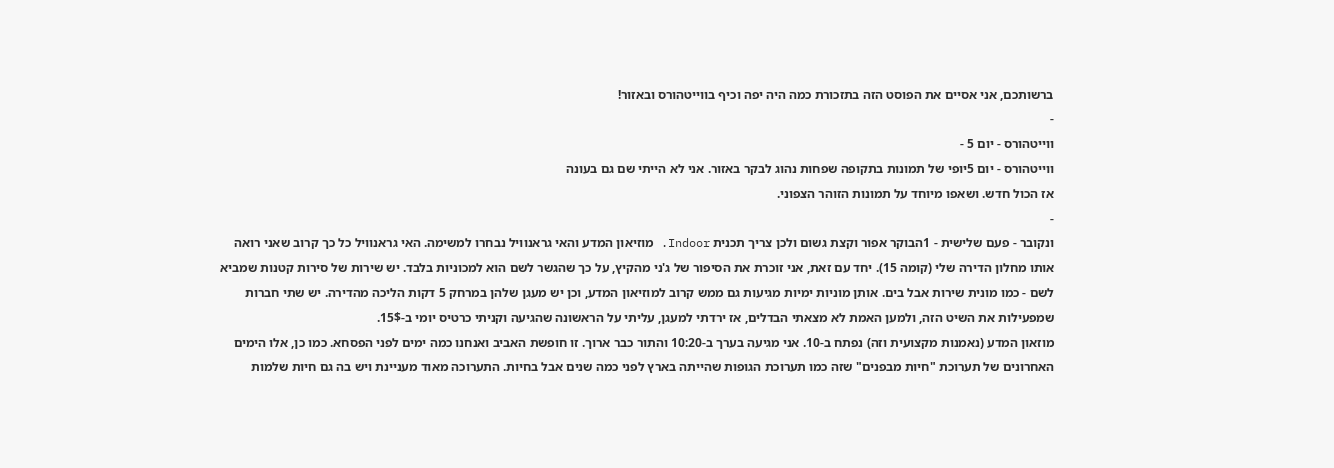ברשותכם, אני אסיים את הפוסט הזה בתזכורת כמה היה יפה וכיף בווייטהורס ובאזור!
-
ווייטהורס - יום 5 -
ווייטהורס - יום 5יופי של תמונות בתקופה שפחות נהוג לבקר באזור. אני לא הייתי שם גם בעונה
אז הכול חדש. ושאפו מיוחד על תמונות הזוהר הצפוני.
-
ונקובר - פעם שלישית - 1הבוקר אפור וקצת גשום ולכן צריך תכנית Indoor. מוזיאון המדע והאי גראנוויל נבחרו למשימה. האי גראנוויל כל כך קרוב שאני רואה אותו מחלון הדירה שלי (קומה 15). יחד עם זאת, אני זוכרת את הסיפור של ג'ני מהקיץ, על כך שהגשר לשם הוא למכוניות בלבד. יש שירות של סירות קטנות שמביא לשם - כמו מונית שירות אבל בים. אותן מוניות ימיות מגיעות גם ממש קרוב למוזיאון המדע, וכן יש מעגן שלהן במרחק 5 דקות הליכה מהדירה. יש שתי חברות שמפעילות את השיט הזה, ולמען האמת לא מצאתי הבדלים, אז ירדתי למעגן, עליתי על הראשונה שהגיעה וקניתי כרטיס יומי ב-15$.
מוזאון המדע (נאמנות מקצועית וזה) נפתח ב-10. אני מגיעה בערך ב-10:20 והתור כבר ארוך. זו חופשת האביב ואנחנו כמה ימים לפני הפסחא. כמו כן, אלו הימים האחרונים של תערוכת "חיות מבפנים" שזה כמו תערוכת הגופות שהייתה בארץ לפני כמה שנים אבל בחיות. התערוכה מאוד מעניינת ויש בה גם חיות שלמות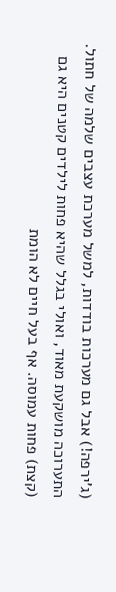(ג'ירפה!) אבל גם מערכות בודדות, למשל מערכת עצבים שלמה של חתול. התערוכה מושקעת מאוד, ואולי בגלל שהיא פחות לילדים קטנים היא גם (קצת) פחות עמוסה. אף בעל חיים לא הומת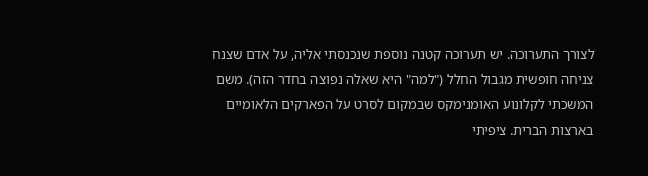לצורך התערוכה. יש תערוכה קטנה נוספת שנכנסתי אליה, על אדם שצנח צניחה חופשית מגבול החלל ("למה" היא שאלה נפוצה בחדר הזה). משם המשכתי לקלונוע האומנימקס שבמקום לסרט על הפארקים הלאומיים בארצות הברית. ציפיתי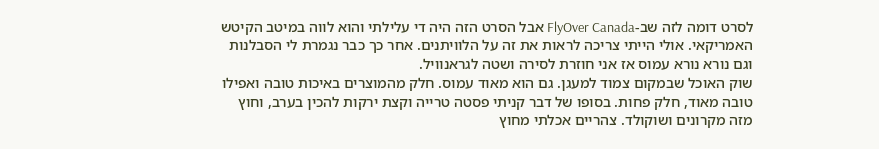לסרט דומה לזה שב-FlyOver Canada אבל הסרט הזה היה די עלילתי והוא לווה במיטב הקיטש האמריקאי. אולי הייתי צריכה לראות את זה על הלוויתנים. אחר כך כבר נגמרת לי הסבלנות וגם נורא נורא עמוס אז אני חוזרת לסירה ושטה לגראנוויל.
שוק האוכל שבמקום צמוד למעגן. גם הוא מאוד עמוס. חלק מהמוצרים באיכות טובה ואפילו טובה מאוד, חלק פחות. בסופו של דבר קניתי פסטה טרייה וקצת ירקות להכין בערב, וחוץ מזה מקרונים ושוקולד. צהריים אכלתי מחוץ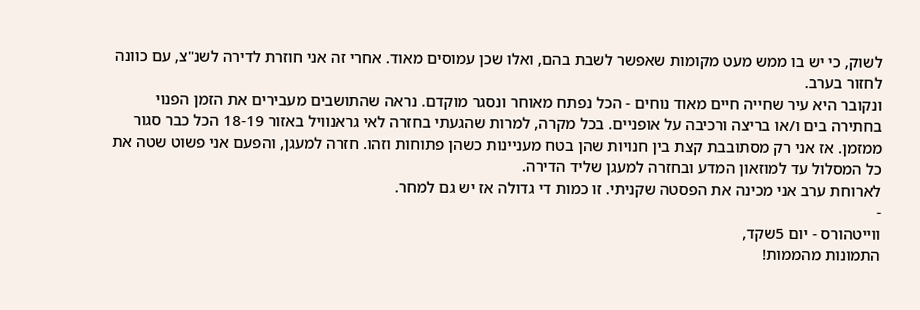לשוק, כי יש בו ממש מעט מקומות שאפשר לשבת בהם, ואלו שכן עמוסים מאוד. אחרי זה אני חוזרת לדירה לשנ"צ, עם כוונה לחזור בערב.
ונקובר היא עיר שחייה חיים מאוד נוחים - הכל נפתח מאוחר ונסגר מוקדם. נראה שהתושבים מעבירים את הזמן הפנוי בחתירה בים ו/או בריצה ורכיבה על אופניים. בכל מקרה, למרות שהגעתי בחזרה לאי גראנוויל באזור 18-19 הכל כבר סגור ממזמן. אז אני רק מסתובבת קצת בין חנויות שהן בטח מעניינות כשהן פתוחות וזהו. חזרה למעגן, והפעם אני פשוט שטה את כל המסלול עד למוזאון המדע ובחזרה למעגן שליד הדירה.
לארוחת ערב אני מכינה את הפסטה שקניתי. זו כמות די גדולה אז יש גם למחר.
-
ווייטהורס - יום 5שקד,
התמונות מהממות!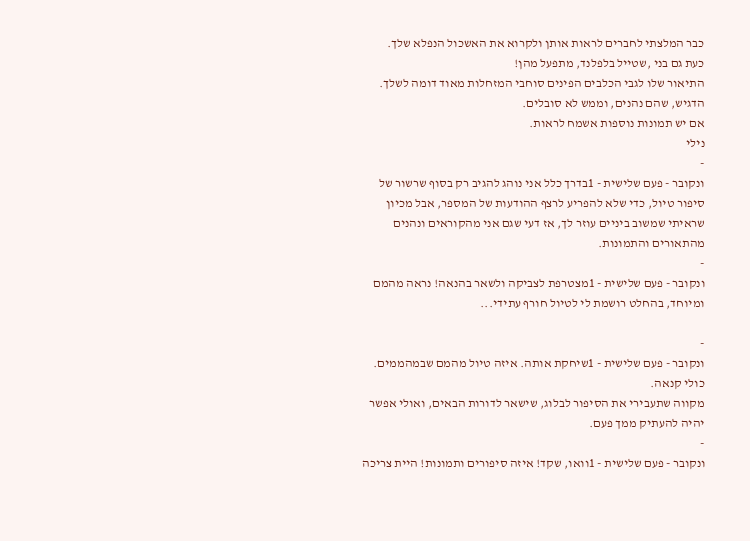כבר המלצתי לחברים לראות אותן ולקרוא את האשכול הנפלא שלך.
כעת גם בני ,שטייל בלפלנד, מתפעל מהן!
התיאור שלו לגבי הכלבים הפינים סוחבי המזחלות מאוד דומה לשלך. הדגיש, שהם נהנים, וממש לא סובלים.
אם יש תמונות נוספות אשמח לראות.
נילי
-
ונקובר - פעם שלישית - 1בדרך כלל אני נוהג להגיב רק בסוף שרשור של סיפור טיול, כדי שלא להפריע לרצף ההודעות של המספר, אבל מכיון שראיתי שמשוב ביניים עוזר לך, אז דעי שגם אני מהקוראים ונהנים מהתאורים והתמונות.
-
ונקובר - פעם שלישית - 1מצטרפת לצביקה ולשאר בהנאה! נראה מהמם ומיוחד, בהחלט רושמת לי לטיול חורף עתידי...

-
ונקובר - פעם שלישית - 1שיחקת אותה. איזה טיול מהמם שבמהממים.
כולי קנאה.
מקווה שתעבירי את הסיפור לבלוג, שישאר לדורות הבאים, ואולי אפשר יהיה להעתיק ממך פעם.
-
ונקובר - פעם שלישית - 1וואו, שקד! איזה סיפורים ותמונות! היית צריכה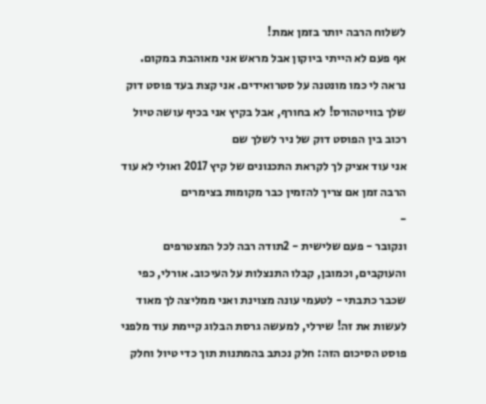לשלוח הרבה יותר בזמן אמת!
אף פעם לא הייתי ביוקון אבל מראש אני מאוהבת במקום. נראה לי כמו מונטנה על סטרואידים. אני קצת בעד פוסט דוק שלך בוויטהורס! לא בחורף, אבל בקיץ אני בכיף עושה טיול רכוב בין הפוסט דוק של ניר לשלך שם
אני עוד אציק לך לקראת התכנונים של קיץ 2017 ואולי לא עוד הרבה זמן אם צריך להזמין כבר מקומות בצימרים
-
ונקובר - פעם שלישית - 2תודה רבה לכל המצטרפים והעוקבים, וכמובן, קבלו התנצלות על העיכוב. אורלי, כפי שכבר כתבתי - לטעמי עונה מצוינת ואני ממליצה לך מאוד לעשות את זה! שירלי, למעשה גרסת הבלוג קיימת עוד מלפני פוסט הסיכום הזה: חלק נכתב בהמתנות תוך כדי טיול וחלק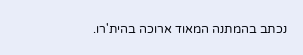נכתב בהמתנה המאוד ארוכה בהית'רו.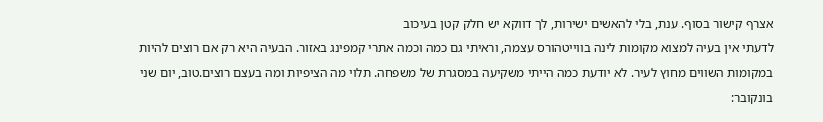אצרף קישור בסוף. ענת, בלי להאשים ישירות, לך דווקא יש חלק קטן בעיכוב
לדעתי אין בעיה למצוא מקומות לינה בווייטהורס עצמה, וראיתי גם כמה וכמה אתרי קמפינג באזור. הבעיה היא רק אם רוצים להיות במקומות השווים מחוץ לעיר. לא יודעת כמה הייתי משקיעה במסגרת של משפחה. תלוי מה הציפיות ומה בעצם רוצים.טוב, יום שני בונקובר: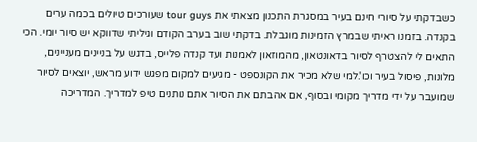כשבדקתי על סיורי חינם בעיר במסגרת התכנון מצאתי את tour guys שעורכים טיולים בכמה ערים בקנדה. בזמנו ראיתי שבמרץ הזמינות מוגבלת. בדקתי שוב בערב הקודם וגיליתי שדווקא יש סיור יומי. הכי התאים לי להצטרף לסיור בדאונטאון, מהמוזאון לאמנות ועד קנדה פלייס, בדגש על בניינים מעניינים, מלונות, פיסול בעיר וכו'.למי שלא מכיר את הקונספט - מגיעים למקום מפגש ידוע מראש, יוצאים לסיור שמועבר על ידי מדריך מקומי ובסוף, אם אהבתם את הסיור אתם נותנים טיפ למדריך. המדריכה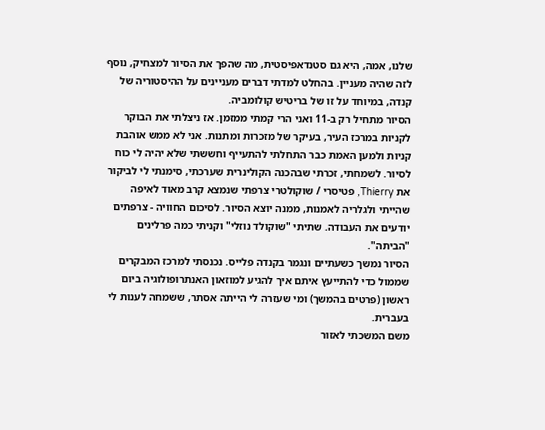שלנו, אמה, היא גם סטנדאפיסטית, מה שהפך את הסיור למצחיק, נוסף לזה שהיה מעניין. בהחלט למדתי דברים מעניינים על ההיסטוריה של קנדה, במיוחד על זו של בריטיש קולומביה.
הסיור מתחיל רק ב-11 ואני הרי קמתי ממזמן. אז ניצלתי את הבוקר לקניות במרכז העיר, בעיקר של מזכרות ומתנות. אני לא ממש אוהבת קניות ולמען האמת כבר התחלתי להתעייף וחששתי שלא יהיה לי כוח לסיור. לשמחתי, זכרתי שבהכנה הקולינרית שערכתי, סימנתי לי לביקור את Thierry, פטיסרי / שוקולטרי צרפתי שנמצא קרב מאוד לאיפה שהייתי ולגלריה לאמנות, ממנה יוצא הסיור. לסיכום החוויה - צרפתים יודעים את העבודה. שתיתי "שוקולד נוזלי" וקניתי כמה פרלינים "הביתה".
הסיור נמשך כשעתיים ונגמר בקנדה פלייס. נכנסתי למרכז המבקרים שממול כדי להתייעץ איתם איך להגיע למוזאון האנתרופולוגיה ביום ראשון (פרטים בהמשך) ומי שעזרה לי הייתה אסתר, ששמחה לענות לי בעברית.
משם המשכתי לאזור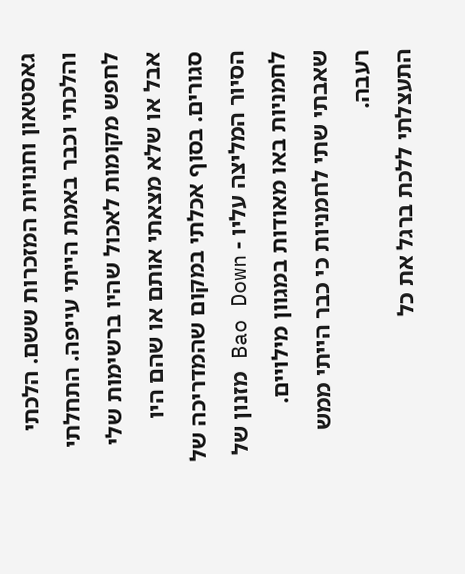גאסטאון וחנויות המזכרות ששם. הלכתי והלכתי וכבר באמת הייתי עייפה. התחלתי לחפש מקומות לאכול שהיו ברשימות שלי אבל או שלא מצאתי אותם או שהם היו סגורים. בסוף אכלתי במקום שהמדריכה של הסיור המליצה עליו - Bao Down מזנון של לחמניות באו מאודות במגוון מילויים. שאבתי שתי לחמניות כי כבר הייתי ממש רעבה.
התעצלתי ללכת ברגל את כל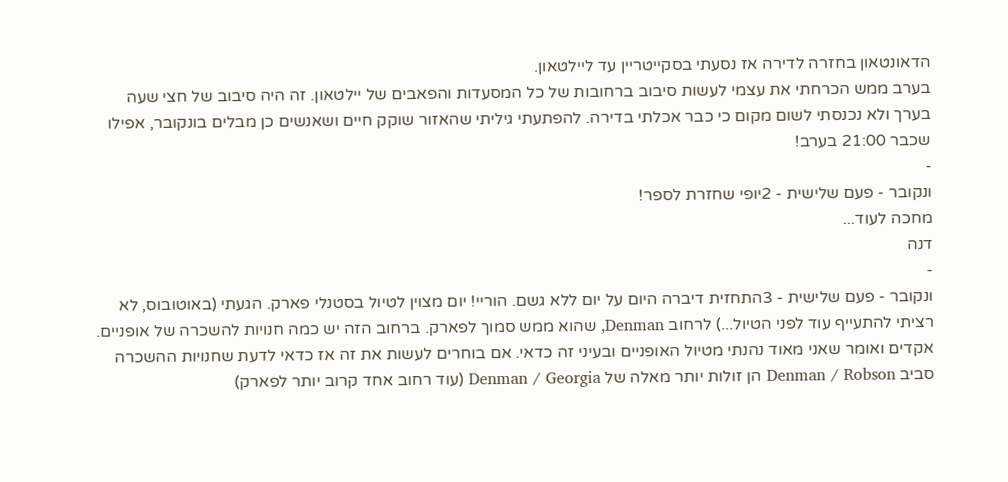הדאונטאון בחזרה לדירה אז נסעתי בסקייטריין עד ליילטאון.
בערב ממש הכרחתי את עצמי לעשות סיבוב ברחובות של כל המסעדות והפאבים של יילטאון. זה היה סיבוב של חצי שעה בערך ולא נכנסתי לשום מקום כי כבר אכלתי בדירה. להפתעתי גיליתי שהאזור שוקק חיים ושאנשים כן מבלים בונקובר, אפילו שכבר 21:00 בערב!
-
ונקובר - פעם שלישית - 2יופי שחזרת לספר!
מחכה לעוד...
דנה
-
ונקובר - פעם שלישית - 3התחזית דיברה היום על יום ללא גשם. הוריי! יום מצוין לטיול בסטנלי פארק. הגעתי (באוטובוס, לא רציתי להתעייף עוד לפני הטיול...) לרחוב Denman, שהוא ממש סמוך לפארק. ברחוב הזה יש כמה חנויות להשכרה של אופניים. אקדים ואומר שאני מאוד נהנתי מטיול האופניים ובעיני זה כדאי. אם בוחרים לעשות את זה אז כדאי לדעת שחנויות ההשכרה סביב Denman / Robson הן זולות יותר מאלה של Denman / Georgia (עוד רחוב אחד קרוב יותר לפארק)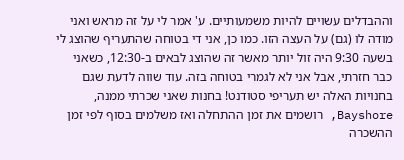וההבדלים עשויים להיות משמעותיים. ע' אמר לי על זה מראש ואני מודה לו (גם) על העצה הזו. כמו כן, אני די בטוחה שהתעריף שהוצג לי בשעה 9:30 היה זול יותר מאשר זה שהוצג לבאים ב-12:30, כשאני כבר חזרתי, אבל אני לא לגמרי בטוחה בזה. עוד שווה לדעת שגם בחנויות האלה יש תעריפי סטודנט! בחנות שאני שכרתי ממנה, Bayshore, רושמים את זמן ההתחלה ואז משלמים בסוף לפי זמן ההשכרה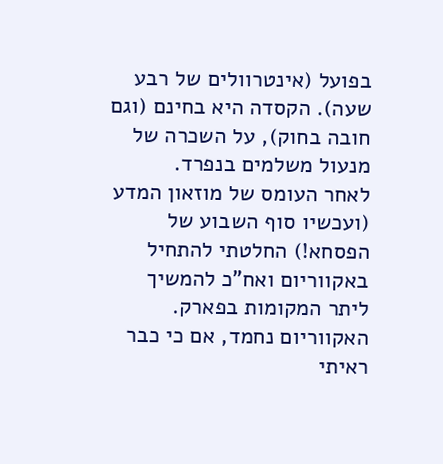בפועל (אינטרוולים של רבע שעה). הקסדה היא בחינם (וגם חובה בחוק), על השכרה של מנעול משלמים בנפרד.
לאחר העומס של מוזאון המדע (ועכשיו סוף השבוע של הפסחא!) החלטתי להתחיל באקווריום ואח"כ להמשיך ליתר המקומות בפארק. האקווריום נחמד, אם כי כבר ראיתי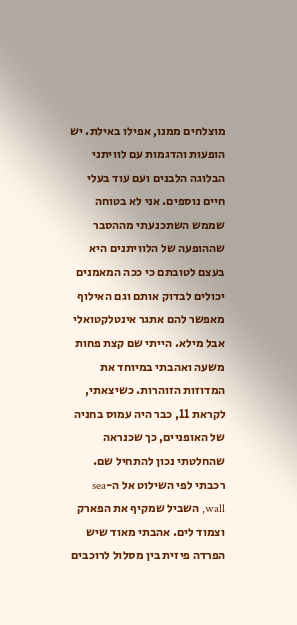מוצלחים ממנו, אפילו באילת. יש הופעות והדגמות עם לוויתני הבלוגה הלבנים ועם עוד בעלי חיים נוספים. אני לא בטוחה שממש השתכנעתי מההסבר שההופעה של הלוויתנים היא בעצם לטובתם כי ככה המאמנים יכולים לבדוק אותם וגם האילוף מאפשר להם אתגר אינטלקטואלי אבל מילא. הייתי שם קצת פחות משעה ואהבתי במיוחד את המדוזות הזוהרות. כשיצאתי, לקראת 11, כבר היה עמוס בחניה של האופניים, כך שכנראה שהחלטתי נכון להתחיל שם.
רכבתי לפי השילוט אל ה-sea wall, השביל שמקיף את הפארק וצמוד לים. אהבתי מאוד שיש הפרדה פיזית בין מסלול לרוכבים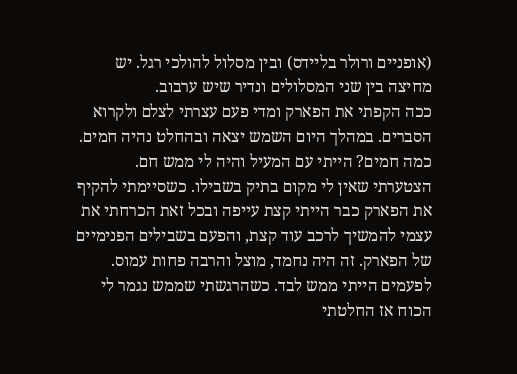(אופניים ורולר בליידס) ובין מסלול להולכי רגל. יש מחיצה בין שני המסלולים ונדיר שיש ערבוב.
ככה הקפתי את הפארק ומדי פעם עצרתי לצלם ולקרוא הסברים. במהלך היום השמש יצאה ובהחלט נהיה חמים. כמה חמים? הייתי עם המעיל והיה לי ממש חם. הצטערתי שאין לי מקום בתיק בשבילו. כשסיימתי להקיף את הפארק כבר הייתי קצת עייפה ובכל זאת הכרחתי את עצמי להמשיך לרכב עוד קצת, והפעם בשבילים הפנימיים של הפארק. זה היה נחמד, מוצל והרבה פחות עמוס. לפעמים הייתי ממש לבד. כשהרגשתי שממש נגמר לי הכוח אז החלטתי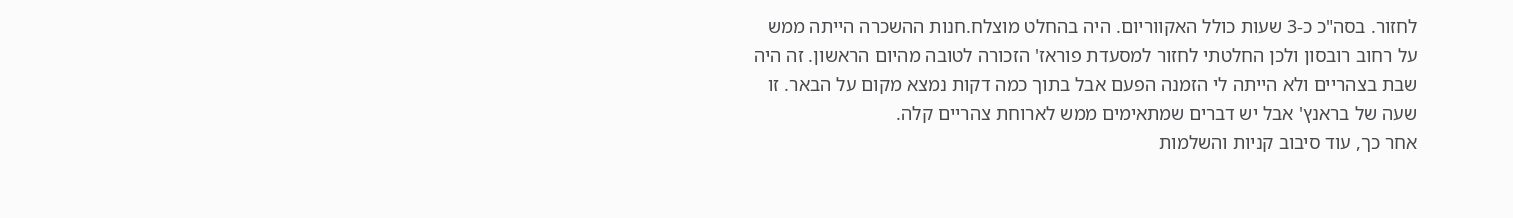לחזור. בסה"כ כ-3 שעות כולל האקווריום. היה בהחלט מוצלח.חנות ההשכרה הייתה ממש על רחוב רובסון ולכן החלטתי לחזור למסעדת פוראז' הזכורה לטובה מהיום הראשון. זה היה שבת בצהריים ולא הייתה לי הזמנה הפעם אבל בתוך כמה דקות נמצא מקום על הבאר. זו שעה של בראנץ' אבל יש דברים שמתאימים ממש לארוחת צהריים קלה.
אחר כך, עוד סיבוב קניות והשלמות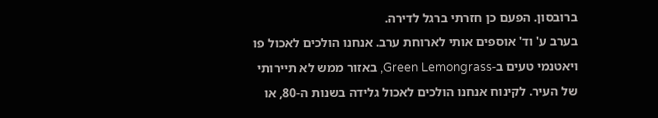ברובסון. הפעם כן חזרתי ברגל לדירה.
בערב ע' וד' אוספים אותי לארוחת ערב. אנחנו הולכים לאכול פו ויאטנמי טעים ב-Green Lemongrass, באזור ממש לא תיירותי של העיר. לקינוח אנחנו הולכים לאכול גלידה בשנות ה-80, או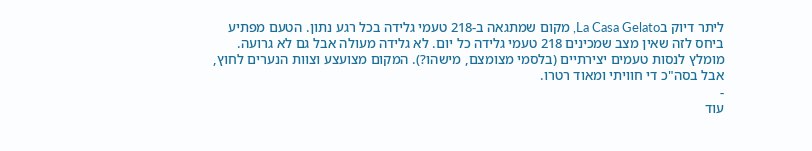ליתר דיוק בLa Casa Gelato, מקום שמתגאה ב-218 טעמי גלידה בכל רגע נתון. הטעם מפתיע ביחס לזה שאין מצב שמכינים 218 טעמי גלידה כל יום. לא גלידה מעולה אבל גם לא גרועה. מומלץ לנסות טעמים יצירתיים (בלסמי מצומצם, מישהו?). המקום מצועצע וצוות הנערים לחוץ, אבל בסה"כ די חוויתי ומאוד רטרו.
-
עוד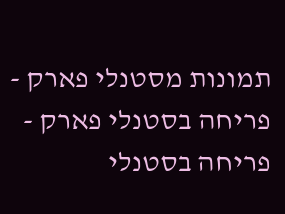תמונות מסטנלי פארק -
פריחה בסטנלי פארק -
פריחה בסטנלי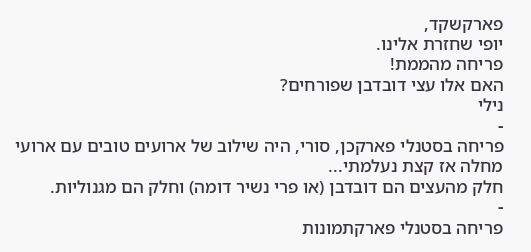פארקשקד,
יופי שחזרת אלינו.
פריחה מהממת!
האם אלו עצי דובדבן שפורחים?
נילי
-
פריחה בסטנלי פארקכן, סורי, היה שילוב של ארועים טובים עם ארועי מחלה אז קצת נעלמתי...
חלק מהעצים הם דובדבן (או פרי נשיר דומה) וחלק הם מגנוליות.
-
פריחה בסטנלי פארקתמונות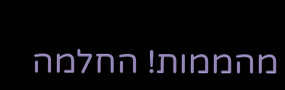מהממות! החלמה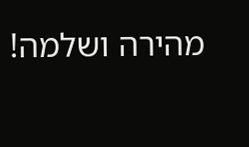מהירה ושלמה!